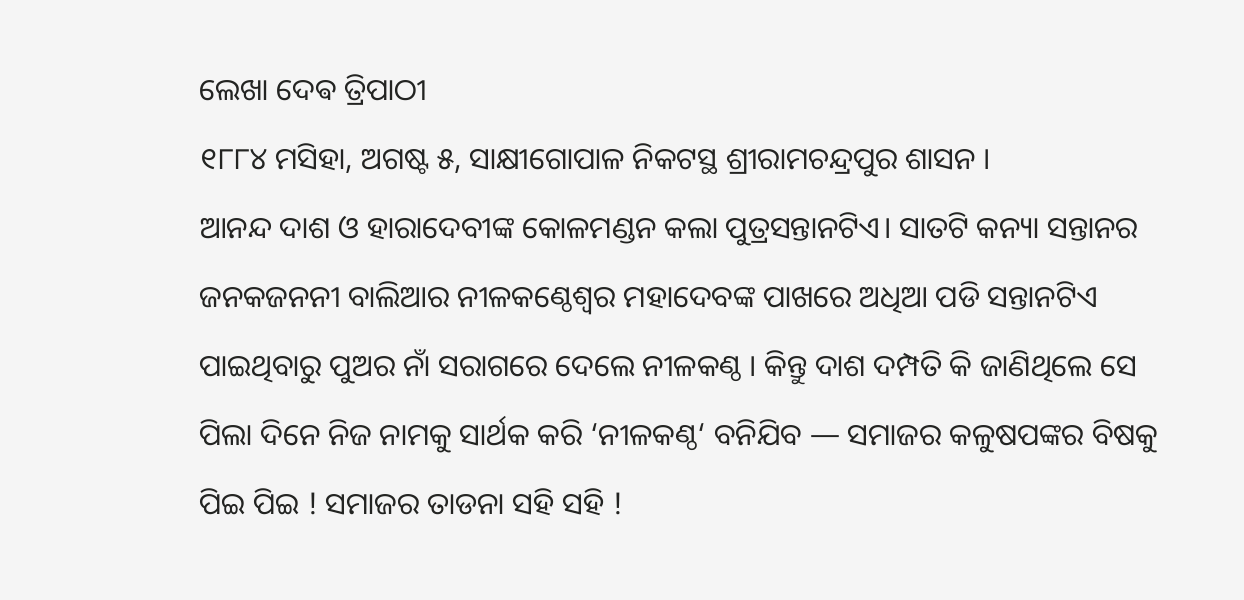ଲେଖା ଦେଵ ତ୍ରିପାଠୀ
୧୮୮୪ ମସିହା, ଅଗଷ୍ଟ ୫, ସାକ୍ଷୀଗୋପାଳ ନିକଟସ୍ଥ ଶ୍ରୀରାମଚନ୍ଦ୍ରପୁର ଶାସନ ।
ଆନନ୍ଦ ଦାଶ ଓ ହାରାଦେବୀଙ୍କ କୋଳମଣ୍ଡନ କଲା ପୁତ୍ରସନ୍ତାନଟିଏ। ସାତଟି କନ୍ୟା ସନ୍ତାନର ଜନକଜନନୀ ବାଲିଆର ନୀଳକଣ୍ଠେଶ୍ଵର ମହାଦେବଙ୍କ ପାଖରେ ଅଧିଆ ପଡି ସନ୍ତାନଟିଏ ପାଇଥିବାରୁ ପୁଅର ନାଁ ସରାଗରେ ଦେଲେ ନୀଳକଣ୍ଠ । କିନ୍ତୁ ଦାଶ ଦମ୍ପତି କି ଜାଣିଥିଲେ ସେ ପିଲା ଦିନେ ନିଜ ନାମକୁ ସାର୍ଥକ କରି ‘ନୀଳକଣ୍ଠ‘ ବନିଯିବ — ସମାଜର କଳୁଷପଙ୍କର ବିଷକୁ ପିଇ ପିଇ ! ସମାଜର ତାଡନା ସହି ସହି !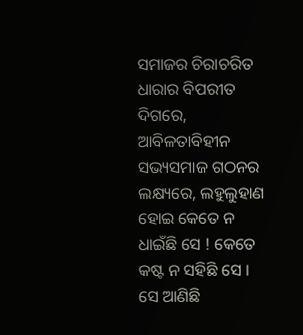ସମାଜର ଚିରାଚରିତ ଧାରାର ବିପରୀତ ଦିଗରେ, ଆବିଳତାବିହୀନ ସଭ୍ୟସମାଜ ଗଠନର ଲକ୍ଷ୍ୟରେ, ଲହୁଲୁହାଣ ହୋଇ କେତେ ନ ଧାଇଁଛି ସେ ! କେତେ କଷ୍ଟ ନ ସହିଛି ସେ । ସେ ଆଣିଛି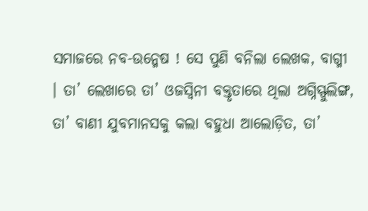ସମାଜରେ ନବ-ଉନ୍ମେଷ ! ସେ ପୁଣି ବନିଲା ଲେଖକ, ବାଗ୍ମୀ । ତା’ ଲେଖାରେ ତା’ ଓଜସ୍ୱିନୀ ବକ୍ତୃତାରେ ଥିଲା ଅଗ୍ନିସ୍ଫୁଲିଙ୍ଗ, ତା’ ବାଣୀ ଯୁବମାନସକୁ କଲା ବହୁଧା ଆଲୋଡ଼ିତ, ତା’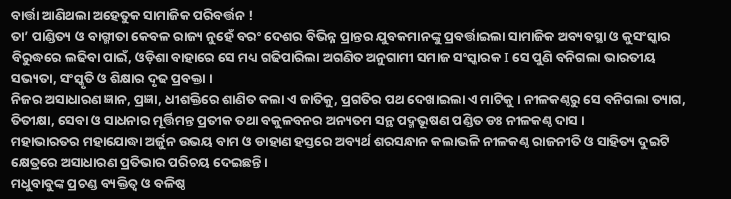ବାର୍ତ୍ତା ଆଣିଥଲା ଅହେତୁକ ସାମାଜିକ ପରିବର୍ତ୍ତନ !
ତା’ ପାଣ୍ଡିତ୍ୟ ଓ ବାଗ୍ମୀତା କେବଳ ରାଜ୍ୟ ନୁହେଁ ବରଂ ଦେଶର ବିଭିନ୍ନ ପ୍ରାନ୍ତର ଯୁବକମାନଙ୍କୁ ପ୍ରବର୍ତ୍ତାଇଲା ସାମାଜିକ ଅବ୍ୟବସ୍ଥା ଓ କୁସଂସ୍କାର ବିରୁଦ୍ଧରେ ଲଢିବା ପାଇଁ, ଓଡ଼ିଶା ବାହାରେ ସେ ମଧ୍ୟ ଗଢିପାରିଲା ଅଗଣିତ ଅନୁଗାମୀ ସମାଜ ସଂସ୍କାରକ I ସେ ପୁଣି ବନିଗଲା ଭାରତୀୟ ସଭ୍ୟତା, ସଂସ୍କୃତି ଓ ଶିକ୍ଷାର ଦୃଢ ପ୍ରବକ୍ତା ।
ନିଜର ଅସାଧାରଣ ଜ୍ଞାନ, ପ୍ରଜ୍ଞା, ଧୀଶକ୍ତିରେ ଶାଣିତ କଲା ଏ ଜାତିକୁ, ପ୍ରଗତିର ପଥ ଦେଖାଇଲା ଏ ମାଟିକୁ । ନୀଳକଣ୍ଠରୁ ସେ ବନିଗଲା ତ୍ୟାଗ, ତିତୀକ୍ଷା, ସେବା ଓ ସାଧନାର ମୂର୍ତ୍ତିମନ୍ତ ପ୍ରତୀକ ତଥା ବକୁଳବନର ଅନ୍ୟତମ ସନ୍ଥ ପଦ୍ମଭୂଷଣ ପଣ୍ଡିତ ଡଃ ନୀଳକଣ୍ଠ ଦାସ ।
ମହାଭାରତର ମହାଯୋଦ୍ଧା ଅର୍ଜୁନ ଉଭୟ ବାମ ଓ ଡାହାଣ ହସ୍ତରେ ଅବ୍ୟର୍ଥ ଶରସନ୍ଧାନ କଲାଭଳି ନୀଳକଣ୍ଠ ରାଜନୀତି ଓ ସାହିତ୍ୟ ଦୁଇଟି କ୍ଷେତ୍ରରେ ଅସାଧାରଣ ପ୍ରତିଭାର ପରିଚୟ ଦେଇଛନ୍ତି ।
ମଧୁବାବୁଙ୍କ ପ୍ରଚଣ୍ଡ ବ୍ୟକ୍ତିତ୍ଵ ଓ ବଳିଷ୍ଠ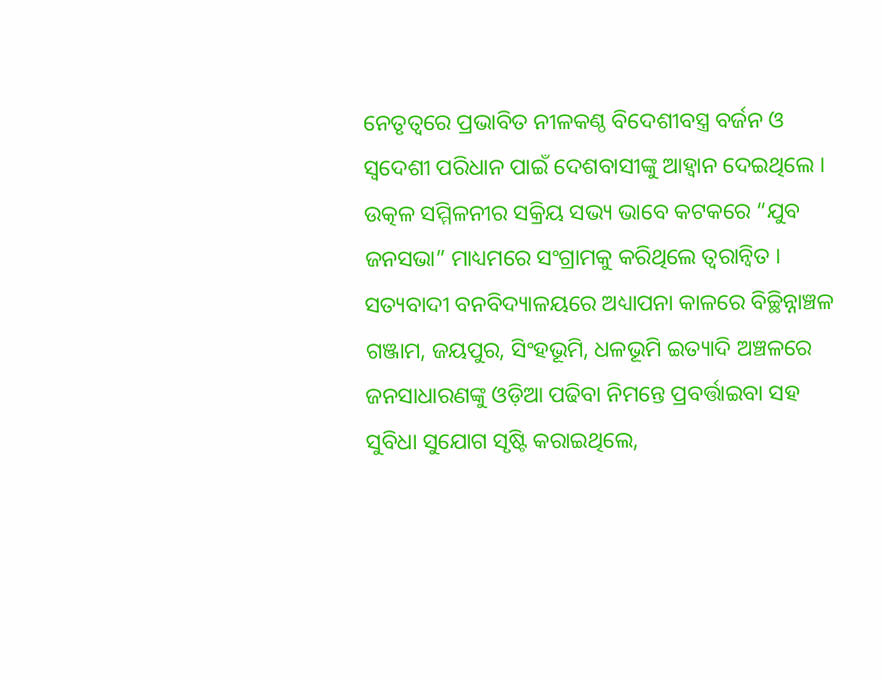ନେତୃତ୍ବରେ ପ୍ରଭାବିତ ନୀଳକଣ୍ଠ ବିଦେଶୀବସ୍ତ୍ର ବର୍ଜନ ଓ ସ୍ବଦେଶୀ ପରିଧାନ ପାଇଁ ଦେଶବାସୀଙ୍କୁ ଆହ୍ବାନ ଦେଇଥିଲେ । ଉତ୍କଳ ସମ୍ମିଳନୀର ସକ୍ରିୟ ସଭ୍ୟ ଭାବେ କଟକରେ “ଯୁବ ଜନସଭା” ମାଧ୍ୟମରେ ସଂଗ୍ରାମକୁ କରିଥିଲେ ତ୍ବରାନ୍ବିତ ।
ସତ୍ୟବାଦୀ ବନବିଦ୍ୟାଳୟରେ ଅଧ୍ୟାପନା କାଳରେ ବିଚ୍ଛିନ୍ନାଞ୍ଚଳ ଗଞ୍ଜାମ, ଜୟପୁର, ସିଂହଭୂମି, ଧଳଭୂମି ଇତ୍ୟାଦି ଅଞ୍ଚଳରେ ଜନସାଧାରଣଙ୍କୁ ଓଡ଼ିଆ ପଢିବା ନିମନ୍ତେ ପ୍ରବର୍ତ୍ତାଇବା ସହ ସୁବିଧା ସୁଯୋଗ ସୃଷ୍ଟି କରାଇଥିଲେ,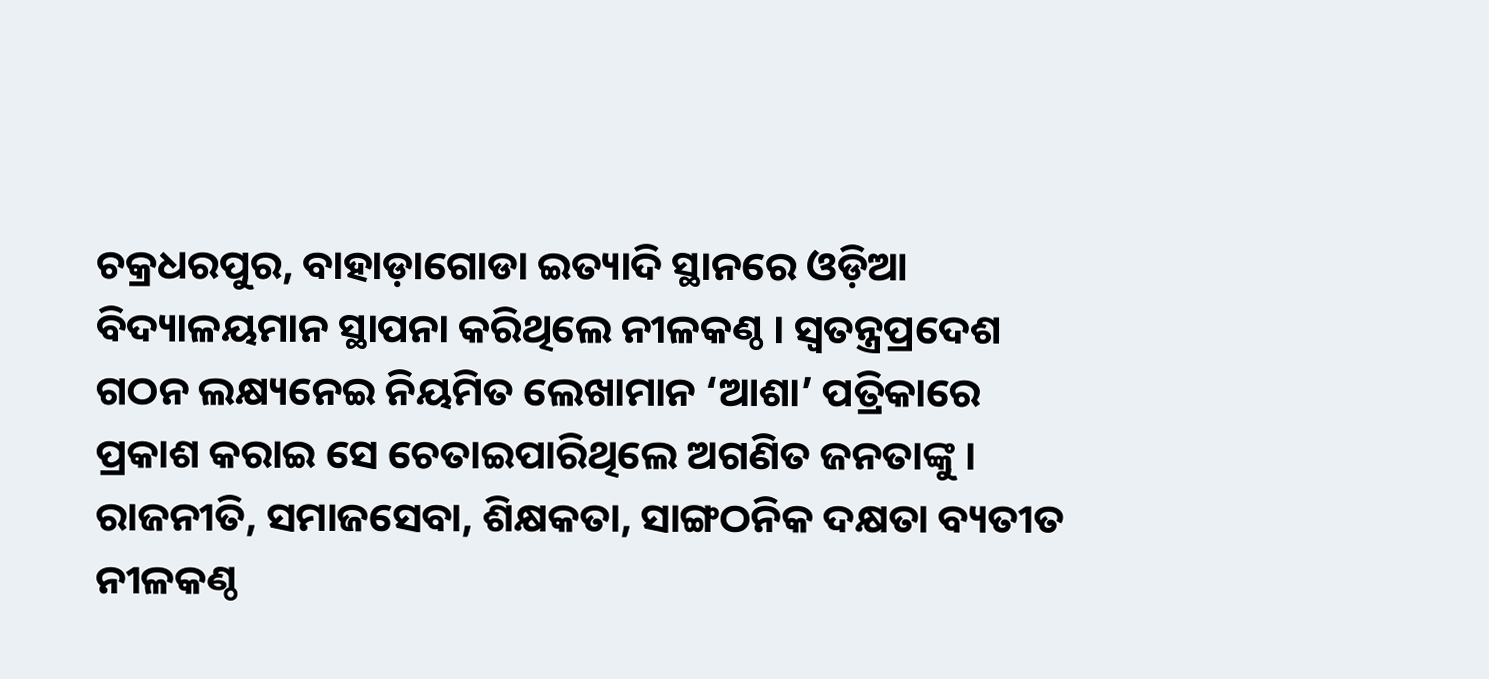ଚକ୍ରଧରପୁର, ବାହାଡ଼ାଗୋଡା ଇତ୍ୟାଦି ସ୍ଥାନରେ ଓଡ଼ିଆ ବିଦ୍ୟାଳୟମାନ ସ୍ଥାପନା କରିଥିଲେ ନୀଳକଣ୍ଠ । ସ୍ବତନ୍ତ୍ରପ୍ରଦେଶ ଗଠନ ଲକ୍ଷ୍ୟନେଇ ନିୟମିତ ଲେଖାମାନ ‘ଆଶା’ ପତ୍ରିକାରେ ପ୍ରକାଶ କରାଇ ସେ ଚେତାଇପାରିଥିଲେ ଅଗଣିତ ଜନତାଙ୍କୁ ।
ରାଜନୀତି, ସମାଜସେବା, ଶିକ୍ଷକତା, ସାଙ୍ଗଠନିକ ଦକ୍ଷତା ବ୍ୟତୀତ ନୀଳକଣ୍ଠ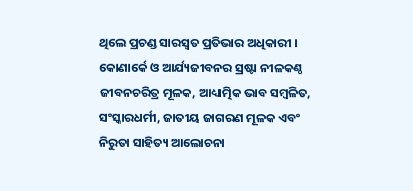ଥିଲେ ପ୍ରଚଣ୍ଡ ସାରସ୍ବତ ପ୍ରତିଭାର ଅଧିକାରୀ । କୋଣାର୍କେ ଓ ଆର୍ଯ୍ୟଜୀବନର ସ୍ରଷ୍ଟା ନୀଳକଣ୍ଠ ଜୀବନଚରିତ୍ର ମୂଳକ, ଆଧ୍ୟାତ୍ମିକ ଭାବ ସମ୍ବଳିତ, ସଂସ୍କାରଧର୍ମୀ, ଜାତୀୟ ଜାଗରଣ ମୂଳକ ଏବଂ ନିରୁତା ସାହିତ୍ୟ ଆଲୋଚନା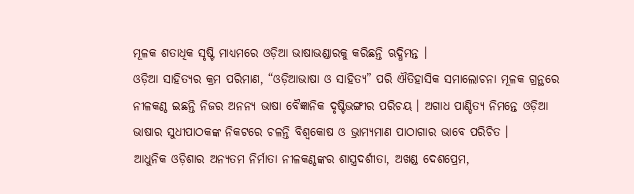ମୂଳକ ଶତାଧିକ ସୃଷ୍ଟି ମାଧ୍ୟମରେ ଓଡ଼ିଆ ଭାଷାଭଣ୍ଡାରକୁ କରିଛନ୍ତି ଋଦ୍ଧିମନ୍ତ ।
ଓଡ଼ିଆ ସାହିତ୍ୟର କ୍ରମ ପରିମାଣ, “ଓଡ଼ିଆଭାଷା ଓ ସାହିତ୍ୟ” ପରି ଐତିହାସିକ ସମାଲୋଚନା ମୂଳକ ଗ୍ରନ୍ଥରେ ନୀଳକଣ୍ଠ ଇଛନ୍ତି ନିଜର ଅନନ୍ୟ ଭାଷା ବୈଜ୍ଞାନିକ ଦୃଷ୍ଟିଭଙ୍ଗୀର ପରିଚୟ । ଅଗାଧ ପାଣ୍ଡିତ୍ୟ ନିମନ୍ତେ ଓଡ଼ିଆ ଭାଷାର ସୁଧୀପାଠକଙ୍କ ନିକଟରେ ଚଳନ୍ତି ବିଶ୍ୱକୋଷ ଓ ଭ୍ରାମ୍ୟମାଣ ପାଠାଗାର ଭାବେ ପରିଚିତ ।
ଆଧୁନିକ ଓଡ଼ିଶାର ଅନ୍ୟତମ ନିର୍ମାତା ନୀଳକଣ୍ଠଙ୍କର ଶାସ୍ତ୍ରଦର୍ଶୀତା, ଅଖଣ୍ଡ ଦେଶପ୍ରେମ,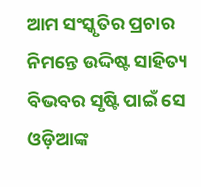ଆମ ସଂସ୍କୃତିର ପ୍ରଚାର ନିମନ୍ତେ ଉଦ୍ଦିଷ୍ଟ ସାହିତ୍ୟ ବିଭବର ସୃଷ୍ଟି ପାଇଁ ସେ ଓଡ଼ିଆଙ୍କ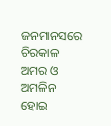ଜନମାନସରେ ଚିରକାଳ ଅମର ଓ ଅମଳିନ ହୋଇ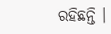ରହିଛନ୍ତି ।